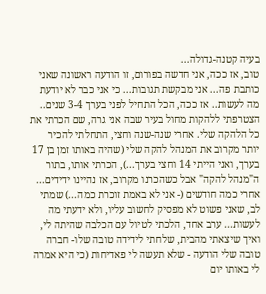בעיה קטנה-גדולה...
טוב, אז ככה, אני חדשה בפורום, זו הודעה ראשונה שאני כותבת פה... אני מבקשת תגובות... כי אני כבר לא יודעת מה לעשות.. אז ככה, הכל התחיל לפני בערך 3-4 שנים.. הצטרפתי ללהקות מחול בעיר שבה אני גרה, שם הכרתי את כל הלהקה שלי. אחרי שנה-שנה וחצי, התחלתי להכיר יותר מקרוב את המנהל להקה שלי (שהיה באותו זמן בן 17 בערך, ואני הייתי 14 וחצי בערך...), הכרתי אותו, בתור ה"מנהל להקה" אבל כשהכרנו מקרוב, אז נהיינו ידידים... אחרי כמה חודשים (- אני לא באמת זוכרת כמה...) שמתי לב, שאני פשוט לא מפסיק לחשוב עליו, ולא ידעתי מה לעשות... ערב אחד, הלכתי לטיול עם הכלבה שהיתה לי, ואיך שיצאתי מהבית, שלחתי לידידה טובה שלו- חברה טובה שלי הודעה - שלא תעשה לי פאדיחות (כי היא אמרה לי באותו יום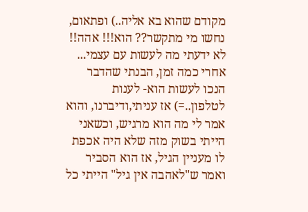מקודם שהוא בא אליה..) ופתאום, נחשו מי מתקשר?? הוא!!! אהה!! לא ידעתי מה לעשות עם עצמי... אחרי כמה זמן, הבנתי שהדבר הנכו לעשות הוא- לענות לטלפון..=) אז עניתי,ודיברנו, והוא אמר לי מה הוא מרגיש, וכשאני הייתי בשוק מזה שלא היה אכפת לו מעניין הגיל, אז הוא הסביר ואמר ש"לאהבה אין גיל" הייתי כל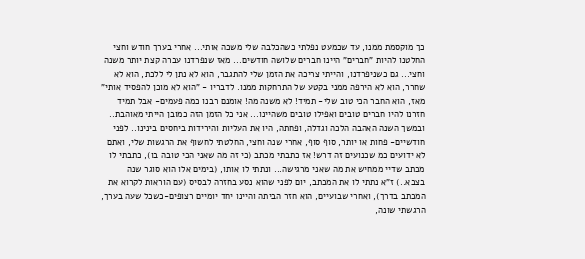כך מוקסמת ממנו, עד שכמעט נפלתי כשהכלבה שלי משכה אותי... אחרי בערך חודש וחצי החלטנו להיות "חברים" היינו חברים שלושה חודשים... מאז שנפרדנו עברה קצת יותר משנה וחצי... גם כשניפרדנו, והייתי צריכה את הזמן שלי להתגבר, הוא לא נתן לי ללכת, הוא לא שחרר, הוא לא הירפה ממני בקטע של התרחקות ממנו. לדבריו - "הוא לא מוכן להפסיד אותי" מאז, הוא החבר הכי טוב שלי- תמיד! לא משנה מה! אומנם רבנו כמה פעמים- אבל תמיד חזרנו להיו חברים טובים ואפילו טובים משהיינו... אני כל הזמן הזה כמובן הייתי מאוהבת.. ובמשך השנה האהבה הלכה וגדלה, ופחתה, היו את העליות והירידות ביחסים בינינו.. לפני חודשיים- פחות או יותר, סוף סוף, אחרי שנה וחצי, החלטתי לחשוף את הרגשות שלי, ואתם לא ידועים כמ שכנועים זה דרש! אז כתבתי מכתב (כי זה מה שאני הכי טובה בו), כתבתי לו מכתב שדיי ממחיש את מה שאני מרגישה... ונתתי לו אותו, (בימים אלו הוא סוגר שנה בצבא..) ז"א נתתי לו את המכתב, יום לפני שהוא נסע בחזרה לבסיס (עם הוראות לקרוא את המכתב בדרך), ואחרי שבועיים, הוא חזר הביתה והיינו יחד יומיים רצופים-כשכל שעה בערך, הרגשתי שונה,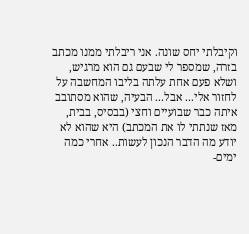וקיבלתי יחס שונה. אני ריבלתי ממנו מכתב בזרה, שמספר לי שבעם גם הוא מרגיש, ושלא פעם אחת עלתה בליבו המחשבה על לחזור אלי... אבל... הבעיה, שהוא מסתובב איתה כבר שבועיים וחצי (בבסיס, בבית, מאז שנתתי לו את המכתב) היא שהוא לא יודע מה הדבר הנכון לעשות.. אחרי כמה ימים-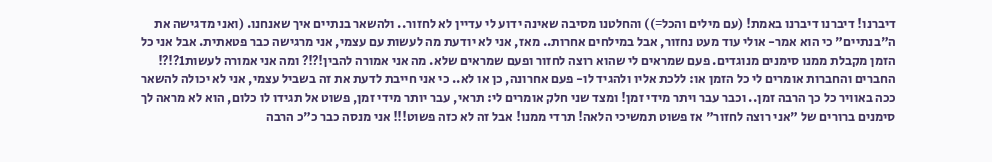דיברנו! דיברנו דיברנו באמת! (עם מילים והכל=)) והחלטנו מסיבה שאינה ידוע לי עדיין לא לחזור.. ולהשאר בנתיים איך שאנחנו. (ואני מדגישה את ה"בנתיים" כי הוא אמר- אולי עוד מעט נחזור, אבל במילחים אחרות.. מאז, אני לא יודעת מה לעשות עם עצמי, אני מרגישה כבר פטאתית. אבל אני כל הזמן מקבלת ממנו סימנים מנוגדים. פעם שמראים לי שהוא רוצה לחזור ופעם שמראים שלא. מה אני אמורה להבין!?!? ומה אני אמורה לעשות1?!?! החברים והחברות אומרים לי כל הזמן או: ללכת אליו ולהגיד לו- פעם אחרונה, כן או לא.. כי אני חייבת לדעת את זה בשביל עצמי, אני לא יכולה להשאר ככה באוויר כל כך הרבה זמן.. וכבר עבר ויתר מידי זמן! ומצד שני חלק אומרים לי: תראי, עבר יותר מידי זמן, פשוט אל תגידו לו כלום, הוא לא מראה לך סימנים ברורים של "אני רוצה לחזור" אז פשוט תמשיכי הלאה! תרדי ממנו! אבל זה לא כזה פשוט!!! אני מנסה כבר כ"כ הרבה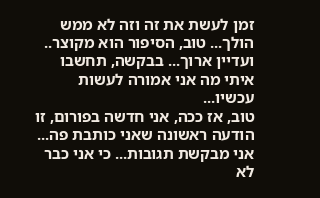זמן לעשת את זה וזה לא ממש הולך... טוב, הסיפור הוא מקוצר.. ועדיין ארוך... בבקשה, תחשבו איתי מה אני אמורה לעשות עכשיו...
טוב, אז ככה, אני חדשה בפורום, זו הודעה ראשונה שאני כותבת פה... אני מבקשת תגובות... כי אני כבר לא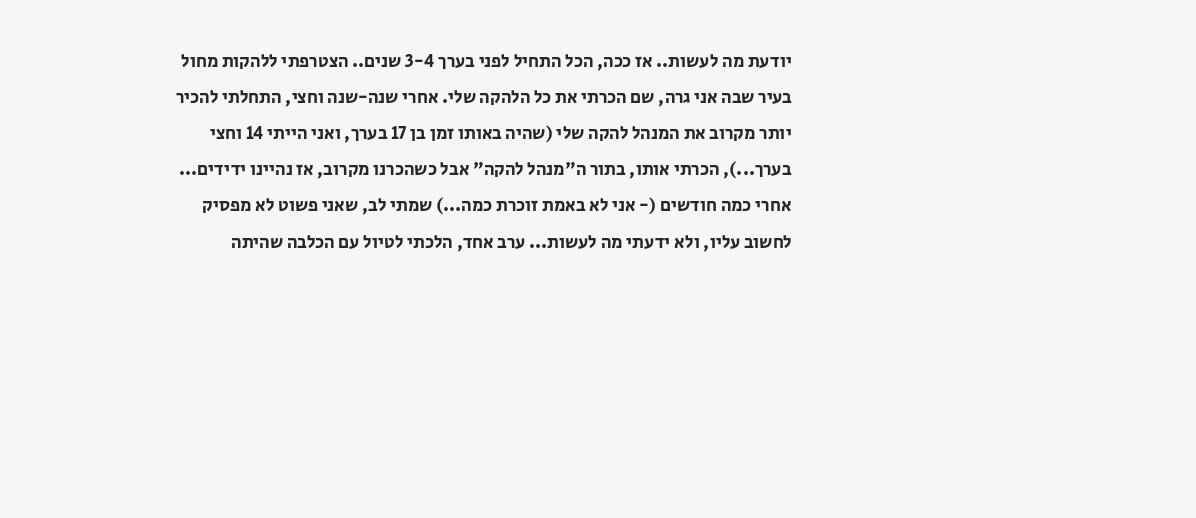יודעת מה לעשות.. אז ככה, הכל התחיל לפני בערך 3-4 שנים.. הצטרפתי ללהקות מחול בעיר שבה אני גרה, שם הכרתי את כל הלהקה שלי. אחרי שנה-שנה וחצי, התחלתי להכיר יותר מקרוב את המנהל להקה שלי (שהיה באותו זמן בן 17 בערך, ואני הייתי 14 וחצי בערך...), הכרתי אותו, בתור ה"מנהל להקה" אבל כשהכרנו מקרוב, אז נהיינו ידידים... אחרי כמה חודשים (- אני לא באמת זוכרת כמה...) שמתי לב, שאני פשוט לא מפסיק לחשוב עליו, ולא ידעתי מה לעשות... ערב אחד, הלכתי לטיול עם הכלבה שהיתה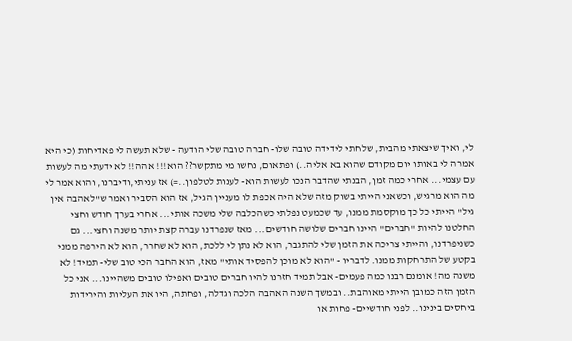לי, ואיך שיצאתי מהבית, שלחתי לידידה טובה שלו- חברה טובה שלי הודעה - שלא תעשה לי פאדיחות (כי היא אמרה לי באותו יום מקודם שהוא בא אליה..) ופתאום, נחשו מי מתקשר?? הוא!!! אהה!! לא ידעתי מה לעשות עם עצמי... אחרי כמה זמן, הבנתי שהדבר הנכו לעשות הוא- לענות לטלפון..=) אז עניתי,ודיברנו, והוא אמר לי מה הוא מרגיש, וכשאני הייתי בשוק מזה שלא היה אכפת לו מעניין הגיל, אז הוא הסביר ואמר ש"לאהבה אין גיל" הייתי כל כך מוקסמת ממנו, עד שכמעט נפלתי כשהכלבה שלי משכה אותי... אחרי בערך חודש וחצי החלטנו להיות "חברים" היינו חברים שלושה חודשים... מאז שנפרדנו עברה קצת יותר משנה וחצי... גם כשניפרדנו, והייתי צריכה את הזמן שלי להתגבר, הוא לא נתן לי ללכת, הוא לא שחרר, הוא לא הירפה ממני בקטע של התרחקות ממנו. לדבריו - "הוא לא מוכן להפסיד אותי" מאז, הוא החבר הכי טוב שלי- תמיד! לא משנה מה! אומנם רבנו כמה פעמים- אבל תמיד חזרנו להיו חברים טובים ואפילו טובים משהיינו... אני כל הזמן הזה כמובן הייתי מאוהבת.. ובמשך השנה האהבה הלכה וגדלה, ופחתה, היו את העליות והירידות ביחסים בינינו.. לפני חודשיים- פחות או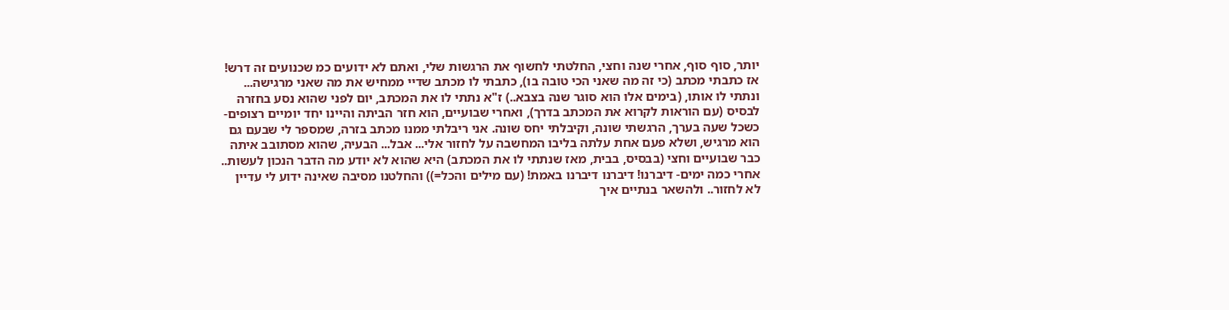יותר, סוף סוף, אחרי שנה וחצי, החלטתי לחשוף את הרגשות שלי, ואתם לא ידועים כמ שכנועים זה דרש! אז כתבתי מכתב (כי זה מה שאני הכי טובה בו), כתבתי לו מכתב שדיי ממחיש את מה שאני מרגישה... ונתתי לו אותו, (בימים אלו הוא סוגר שנה בצבא..) ז"א נתתי לו את המכתב, יום לפני שהוא נסע בחזרה לבסיס (עם הוראות לקרוא את המכתב בדרך), ואחרי שבועיים, הוא חזר הביתה והיינו יחד יומיים רצופים-כשכל שעה בערך, הרגשתי שונה, וקיבלתי יחס שונה. אני ריבלתי ממנו מכתב בזרה, שמספר לי שבעם גם הוא מרגיש, ושלא פעם אחת עלתה בליבו המחשבה על לחזור אלי... אבל... הבעיה, שהוא מסתובב איתה כבר שבועיים וחצי (בבסיס, בבית, מאז שנתתי לו את המכתב) היא שהוא לא יודע מה הדבר הנכון לעשות.. אחרי כמה ימים- דיברנו! דיברנו דיברנו באמת! (עם מילים והכל=)) והחלטנו מסיבה שאינה ידוע לי עדיין לא לחזור.. ולהשאר בנתיים איך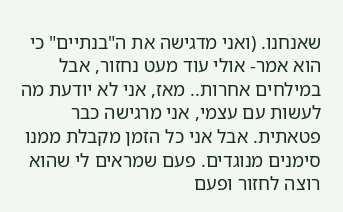שאנחנו. (ואני מדגישה את ה"בנתיים" כי הוא אמר- אולי עוד מעט נחזור, אבל במילחים אחרות.. מאז, אני לא יודעת מה לעשות עם עצמי, אני מרגישה כבר פטאתית. אבל אני כל הזמן מקבלת ממנו סימנים מנוגדים. פעם שמראים לי שהוא רוצה לחזור ופעם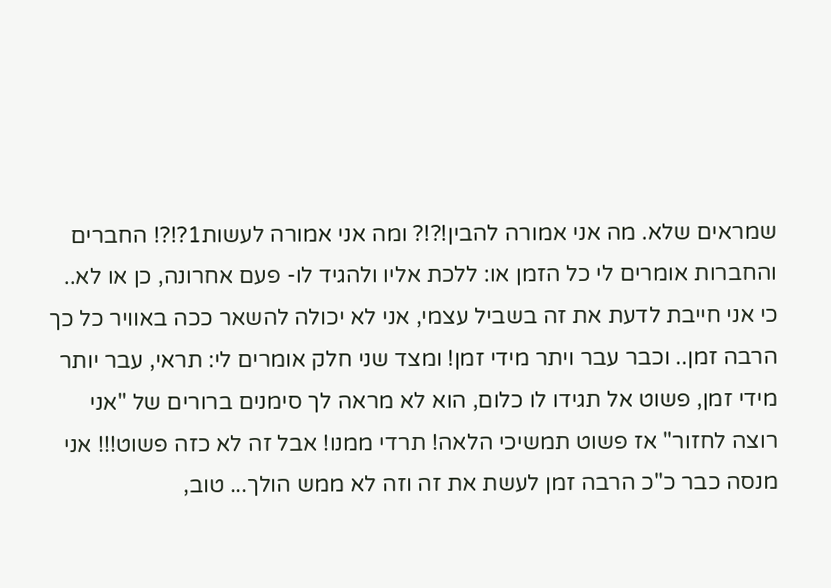שמראים שלא. מה אני אמורה להבין!?!? ומה אני אמורה לעשות1?!?! החברים והחברות אומרים לי כל הזמן או: ללכת אליו ולהגיד לו- פעם אחרונה, כן או לא.. כי אני חייבת לדעת את זה בשביל עצמי, אני לא יכולה להשאר ככה באוויר כל כך הרבה זמן.. וכבר עבר ויתר מידי זמן! ומצד שני חלק אומרים לי: תראי, עבר יותר מידי זמן, פשוט אל תגידו לו כלום, הוא לא מראה לך סימנים ברורים של "אני רוצה לחזור" אז פשוט תמשיכי הלאה! תרדי ממנו! אבל זה לא כזה פשוט!!! אני מנסה כבר כ"כ הרבה זמן לעשת את זה וזה לא ממש הולך... טוב,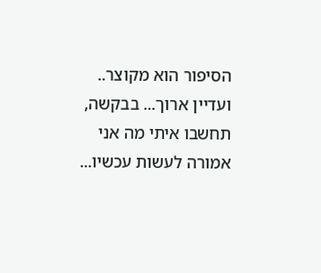הסיפור הוא מקוצר.. ועדיין ארוך... בבקשה, תחשבו איתי מה אני אמורה לעשות עכשיו...